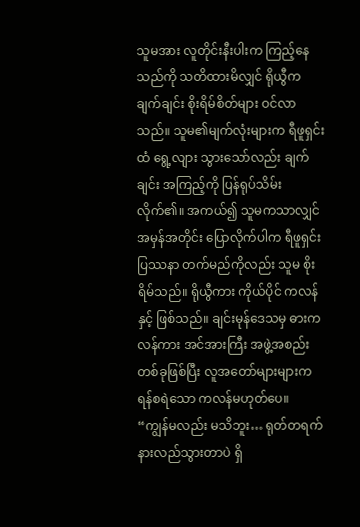သူမအား လူတိုင်းနီးပါးက ကြည့်နေသည်ကို သတိထားမိလျှင် ရိုယွီက ချက်ချင်း စိုးရိမ်စိတ်များ ဝင်လာသည်။ သူမ၏မျက်လုံးများက ရီဖူရှင်းထံ ရွေ့လျား သွားသော်လည်း ချက်ချင်း အကြည့်ကို ပြန်ရုပ်သိမ်းလိုက်၏။ အကယ်၍ သူမကသာလျှင် အမှန်အတိုင်း ပြောလိုက်ပါက ရီဖူရှင်း ပြဿနာ တက်မည်ကိုလည်း သူမ စိုးရိမ်သည်။ ရိုယွီကား ကိုယ်ပိုင် ကလန်နှင့် ဖြစ်သည်။ ချင်းမုန်ဒေသမှ ဓားကလန်ကား အင်အားကြီး အဖွဲ့အစည်းတစ်ခုဖြစ်ပြီး လူအတော်များများက ရန်စရဲသော ကလန်မဟုတ်ပေ။
“ကျွန်မလည်း မသိဘူး… ရုတ်တရက် နားလည်သွားတာပဲ ရှိ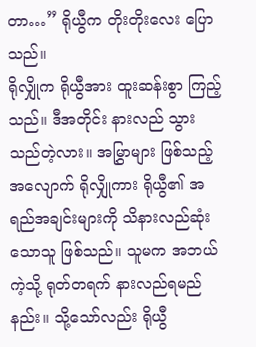တာ…” ရိုယွီက တိုးတိုးလေး ပြောသည်။
ရိုလျှိုက ရိုယွီအား ထူးဆန်းစွာ ကြည့်သည်။ ဒီအတိုင်း နားလည် သွားသည်တဲ့လား။ အမြွှာများ ဖြစ်သည့်အလျောက် ရိုလျှိုကား ရိုယွီ၏ အရည်အချင်းများကို သိနားလည်ဆုံးသောသူ ဖြစ်သည်။ သူမက အဘယ်ကဲ့သို့ ရုတ်တရက် နားလည်ရမည်နည်း။ သို့သော်လည်း ရိုယွီ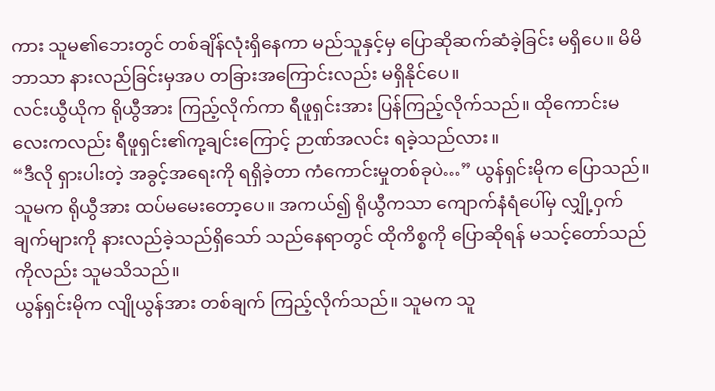ကား သူမ၏ဘေးတွင် တစ်ချိန်လုံးရှိနေကာ မည်သူနှင့်မှ ပြောဆိုဆက်ဆံခဲ့ခြင်း မရှိပေ။ မိမိဘာသာ နားလည်ခြင်းမှအပ တခြားအကြောင်းလည်း မရှိနိုင်ပေ။
လင်းယွီယိုက ရိုယွီအား ကြည့်လိုက်ကာ ရီဖူရှင်းအား ပြန်ကြည့်လိုက်သည်။ ထိုကောင်းမလေးကလည်း ရီဖူရှင်း၏ကု့ချင်းကြောင့် ဉာဏ်အလင်း ရခဲ့သည်လား။
“ဒီလို ရှားပါးတဲ့ အခွင့်အရေးကို ရရှိခဲ့တာ ကံကောင်းမှုတစ်ခုပဲ…” ယွန်ရှင်းမိုက ပြောသည်။ သူမက ရိုယွီအား ထပ်မမေးတော့ပေ။ အကယ်၍ ရိုယွီကသာ ကျောက်နံရံပေါ်မှ လျှို့ဝှက်ချက်များကို နားလည်ခဲ့သည်ရှိသော် သည်နေရာတွင် ထိုကိစ္စကို ပြောဆိုရန် မသင့်တော်သည်ကိုလည်း သူမသိသည်။
ယွန်ရှင်းမိုက လျိုယွန်အား တစ်ချက် ကြည့်လိုက်သည်။ သူမက သူ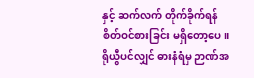နှင့် ဆက်လက် တိုက်ခိုက်ရန် စိတ်ဝင်စားခြင်း မရှိတော့ပေ။ ရိုယွီပင်လျှင် ဓားနံရံမှ ဉာဏ်အ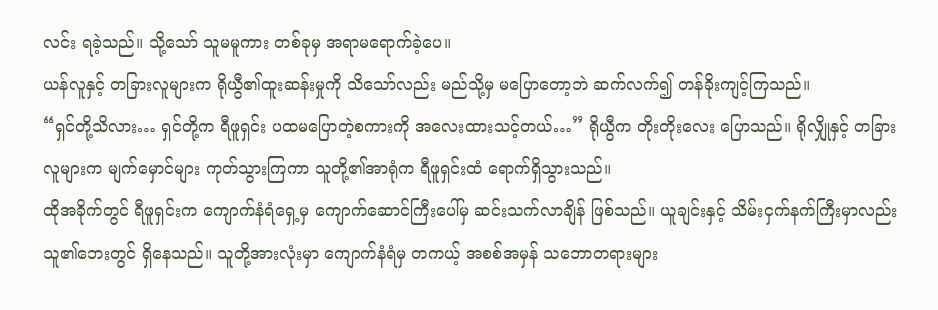လင်း ရခဲ့သည်။ သို့သော် သူမမူကား တစ်ခုမှ အရာမရောက်ခဲ့ပေ။
ယန်လူနှင့် တခြားလူများက ရိုယွီ၏ထူးဆန်းမှုကို သိသော်လည်း မည်သို့မှ မပြောတော့ဘဲ ဆက်လက်၍ တန်ခိုးကျင့်ကြသည်။
“ရှင်တို့သိလား… ရှင်တို့က ရီဖူရှင်း ပထမပြောတဲ့စကားကို အလေးထားသင့်တယ်…” ရိုယွီက တိုးတိုးလေး ပြောသည်။ ရိုလျှိုနှင့် တခြားလူများက မျက်မှောင်များ ကုတ်သွားကြကာ သူတို့၏အာရုံက ရီဖူရှင်းထံ ရောက်ရှိသွားသည်။
ထိုအခိုက်တွင် ရီဖူရှင်းက ကျောက်နံရံရှေ့မှ ကျောက်ဆောင်ကြီးပေါ်မှ ဆင်းသက်လာချိန် ဖြစ်သည်။ ယူချင်းနှင့် သိမ်းငှက်နက်ကြီးမှာလည်း သူ၏ဘေးတွင် ရှိနေသည်။ သူတို့အားလုံးမှာ ကျောက်နံရံမှ တကယ့် အစစ်အမှန် သဘောတရားများ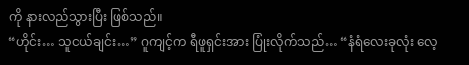ကို နားလည်သွားပြီး ဖြစ်သည်။
“ဟိုင်း… သူငယ်ချင်း…” ဂူကျင့်က ရီဖူရှင်းအား ပြုံးလိုက်သည်… “နံရံလေးခုလုံး လေ့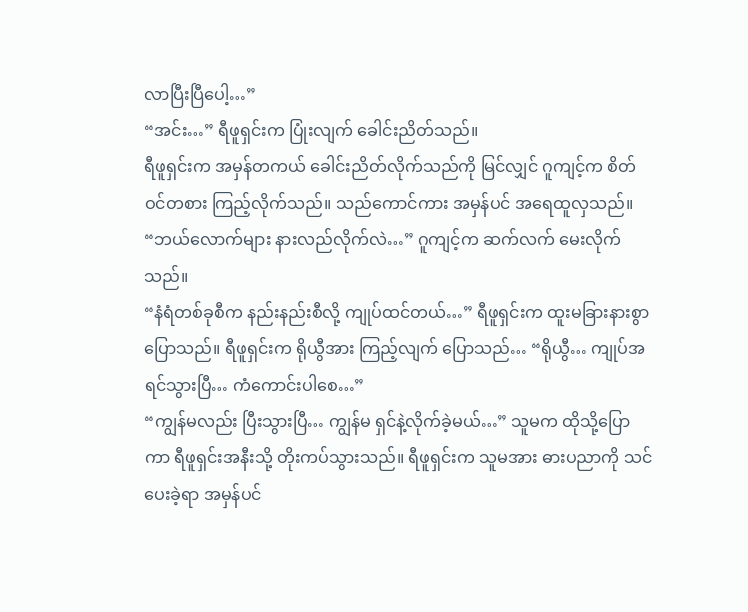လာပြီးပြီပေါ့…”
“အင်း…” ရီဖူရှင်းက ပြုံးလျက် ခေါင်းညိတ်သည်။
ရီဖူရှင်းက အမှန်တကယ် ခေါင်းညိတ်လိုက်သည်ကို မြင်လျှင် ဂူကျင့်က စိတ်ဝင်တစား ကြည့်လိုက်သည်။ သည်ကောင်ကား အမှန်ပင် အရေထူလှသည်။
“ဘယ်လောက်များ နားလည်လိုက်လဲ…” ဂူကျင့်က ဆက်လက် မေးလိုက်သည်။
“နံရံတစ်ခုစီက နည်းနည်းစီလို့ ကျုပ်ထင်တယ်…” ရီဖူရှင်းက ထူးမခြားနားစွာ ပြောသည်။ ရီဖူရှင်းက ရိုယွီအား ကြည့်လျက် ပြောသည်… “ရိုယွီ… ကျုပ်အရင်သွားပြီ… ကံကောင်းပါစေ…”
“ကျွန်မလည်း ပြီးသွားပြီ… ကျွန်မ ရှင်နဲ့လိုက်ခဲ့မယ်…” သူမက ထိုသို့ပြောကာ ရီဖူရှင်းအနီးသို့ တိုးကပ်သွားသည်။ ရီဖူရှင်းက သူမအား ဓားပညာကို သင်ပေးခဲ့ရာ အမှန်ပင်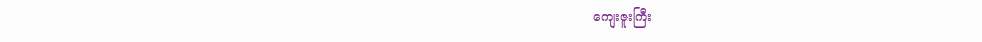ကျေးဇူးကြီး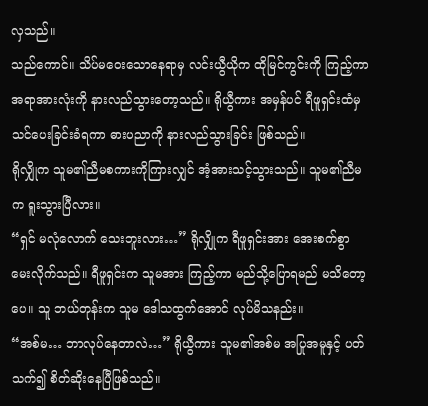လှသည်။
သည်ကောင်။ သိပ်မဝေးသောနေရာမှ လင်းယွီယိုက ထိုမြင်ကွင်းကို ကြည့်ကာ အရာအားလုံးကို နားလည်သွားတော့သည်။ ရိုယွီကား အမှန်ပင် ရီဖူရှင်းထံမှ သင်ပေးခြင်းခံရကာ ဓားပညာကို နားလည်သွားခြင်း ဖြစ်သည်။
ရိုလျှိုက သူမ၏ညီမစကားကိုကြားလျှင် အံ့အားသင့်သွားသည်။ သူမ၏ညီမက ရူးသွားပြီလား။
“ရှင် မလုံလောက် သေးဘူးလား…” ရိုလျှိုက ရီဖူရှင်းအား အေးစက်စွာ မေးလိုက်သည်။ ရီဖူရှင်းက သူမအား ကြည့်ကာ မည်သို့ပြောရမည် မသိတော့ပေ။ သူ ဘယ်တုန်းက သူမ ဒေါသထွက်အောင် လုပ်မိသနည်း။
“အစ်မ… ဘာလုပ်နေတာလဲ…” ရိုယွီကား သူမ၏အစ်မ အပြုအမူနှင့် ပတ်သက်၍ စိတ်ဆိုးနေပြီဖြစ်သည်။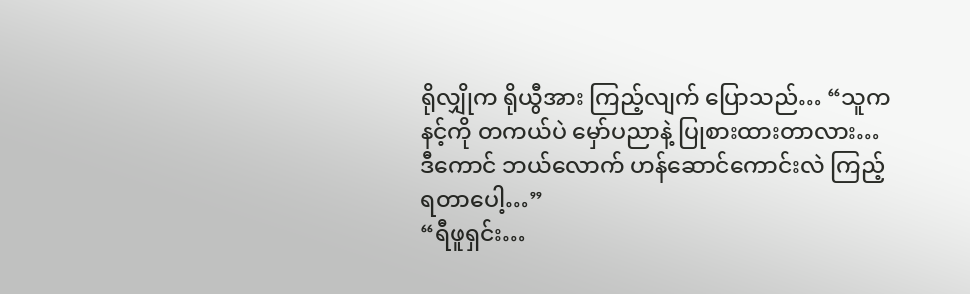ရိုလျှိုက ရိုယွီအား ကြည့်လျက် ပြောသည်… “သူက နင့်ကို တကယ်ပဲ မှော်ပညာနဲ့ ပြုစားထားတာလား… ဒီကောင် ဘယ်လောက် ဟန်ဆောင်ကောင်းလဲ ကြည့်ရတာပေါ့…”
“ရီဖူရှင်း…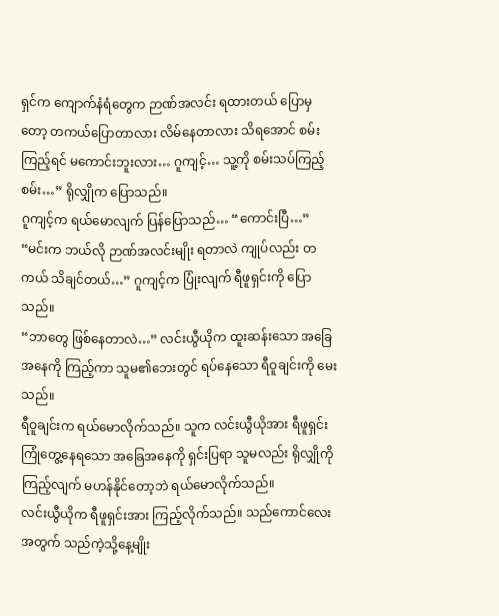ရှင်က ကျောက်နံရံတွေက ဉာဏ်အလင်း ရထားတယ် ပြောမှတော့ တကယ်ပြောတာလား လိမ်နေတာလား သိရအောင် စမ်းကြည့်ရင် မကောင်းဘူးလား… ဂူကျင့်… သူ့ကို စမ်းသပ်ကြည့်စမ်း…” ရိုလျှိုက ပြောသည်။
ဂူကျင့်က ရယ်မောလျက် ပြန်ပြောသည်… “ကောင်းပြီ…”
“မင်းက ဘယ်လို ဉာဏ်အလင်းမျိုး ရတာလဲ ကျုပ်လည်း တကယ် သိချင်တယ်…” ဂူကျင့်က ပြုံးလျက် ရီဖူရှင်းကို ပြောသည်။
“ဘာတွေ ဖြစ်နေတာလဲ…” လင်းယွီယိုက ထူးဆန်းသော အခြေအနေကို ကြည့်ကာ သူမ၏ဘေးတွင် ရပ်နေသော ရီဝူချင်းကို မေးသည်။
ရီဝူချင်းက ရယ်မောလိုက်သည်။ သူက လင်းယွီယိုအား ရီဖူရှင်း ကြုံတွေ့နေရသော အခြေအနေကို ရှင်းပြရာ သူမလည်း ရိုလျှိုကို ကြည့်လျက် မဟန်နိုင်တော့ဘဲ ရယ်မောလိုက်သည်။
လင်းယွီယိုက ရီဖူရှင်းအား ကြည့်လိုက်သည်။ သည်ကောင်လေးအတွက် သည်ကဲ့သို့နေ့မျိုး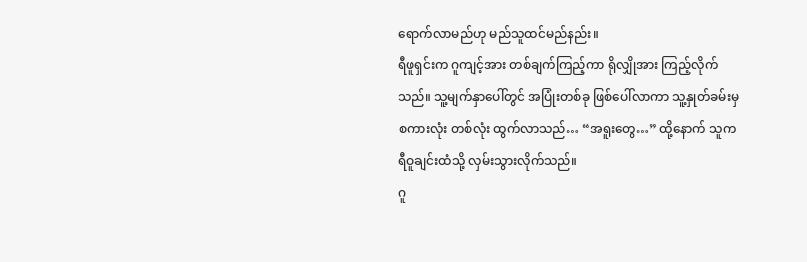ရောက်လာမည်ဟု မည်သူထင်မည်နည်း။
ရီဖူရှင်းက ဂူကျင့်အား တစ်ချက်ကြည့်ကာ ရိုလျှိုအား ကြည့်လိုက်သည်။ သူ့မျက်နှာပေါ်တွင် အပြုံးတစ်ခု ဖြစ်ပေါ်လာကာ သူ့နှုတ်ခမ်းမှ စကားလုံး တစ်လုံး ထွက်လာသည်… “အရူးတွေ…” ထို့နောက် သူက ရီဝူချင်းထံသို့ လှမ်းသွားလိုက်သည်။
ဂူ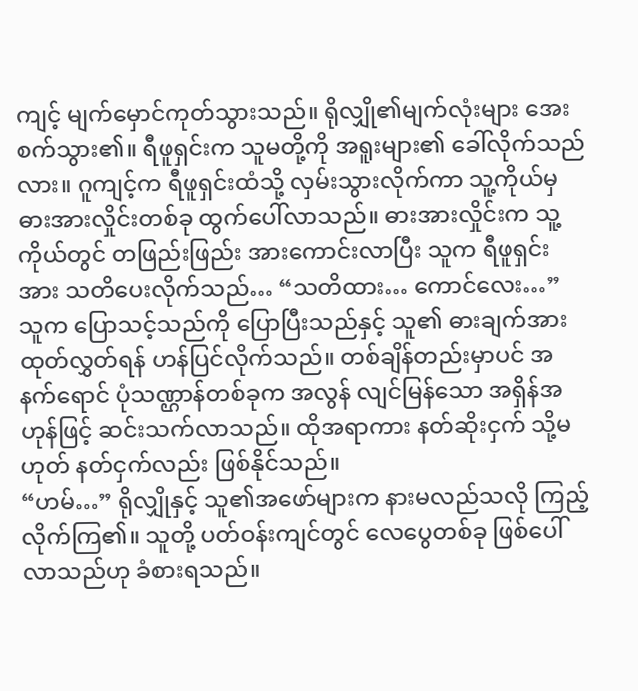ကျင့် မျက်မှောင်ကုတ်သွားသည်။ ရိုလျှို၏မျက်လုံးများ အေးစက်သွား၏။ ရီဖူရှင်းက သူမတို့ကို အရူးများ၏ ခေါ်လိုက်သည်လား။ ဂူကျင့်က ရီဖူရှင်းထံသို့ လှမ်းသွားလိုက်ကာ သူ့ကိုယ်မှ ဓားအားလှိုင်းတစ်ခု ထွက်ပေါ်လာသည်။ ဓားအားလှိုင်းက သူ့ကိုယ်တွင် တဖြည်းဖြည်း အားကောင်းလာပြီး သူက ရီဖူရှင်းအား သတိပေးလိုက်သည်… “သတိထား… ကောင်လေး…” သူက ပြောသင့်သည်ကို ပြောပြီးသည်နှင့် သူ၏ ဓားချက်အား ထုတ်လွှတ်ရန် ဟန်ပြင်လိုက်သည်။ တစ်ချိန်တည်းမှာပင် အနက်ရောင် ပုံသဏ္ဌာန်တစ်ခုက အလွန် လျင်မြန်သော အရှိန်အဟုန်ဖြင့် ဆင်းသက်လာသည်။ ထိုအရာကား နတ်ဆိုးငှက် သို့မဟုတ် နတ်ငှက်လည်း ဖြစ်နိုင်သည်။
“ဟမ်…” ရိုလျှိုနှင့် သူ၏အဖော်များက နားမလည်သလို ကြည့်လိုက်ကြ၏။ သူတို့ ပတ်ဝန်းကျင်တွင် လေပွေတစ်ခု ဖြစ်ပေါ်လာသည်ဟု ခံစားရသည်။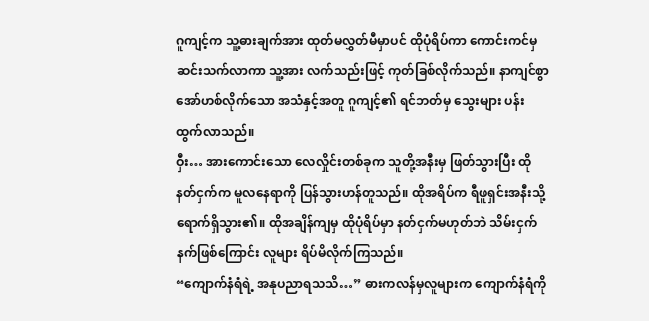ဂူကျင့်က သူ့ဓားချက်အား ထုတ်မလွှတ်မီမှာပင် ထိုပုံရိပ်ကာ ကောင်းကင်မှ ဆင်းသက်လာကာ သူ့အား လက်သည်းဖြင့် ကုတ်ခြစ်လိုက်သည်။ နာကျင်စွာ အော်ဟစ်လိုက်သော အသံနှင့်အတူ ဂူကျင့်၏ ရင်ဘတ်မှ သွေးများ ပန်းထွက်လာသည်။
ဝှီး… အားကောင်းသော လေလှိုင်းတစ်ခုက သူတို့အနီးမှ ဖြတ်သွားပြီး ထိုနတ်ငှက်က မူလနေရာကို ပြန်သွားဟန်တူသည်။ ထိုအရိပ်က ရီဖူရှင်းအနီးသို့ ရောက်ရှိသွား၏။ ထိုအချိန်ကျမှ ထိုပုံရိပ်မှာ နတ်ငှက်မဟုတ်ဘဲ သိမ်းငှက်နက်ဖြစ်ကြောင်း လူများ ရိပ်မိလိုက်ကြသည်။
“ကျောက်နံရံရဲ့ အနုပညာရသသိ…” ဓားကလန်မှလူများက ကျောက်နံရံကို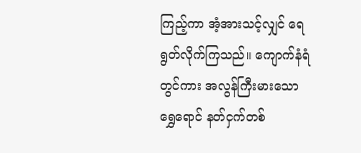ကြည့်ကာ အံ့အားသင့်လျှင် ရေရွတ်လိုက်ကြသည်။ ကျောက်နံရံတွင်ကား အလွန်ကြီးမားသော ရွှေရောင် နတ်ငှက်တစ်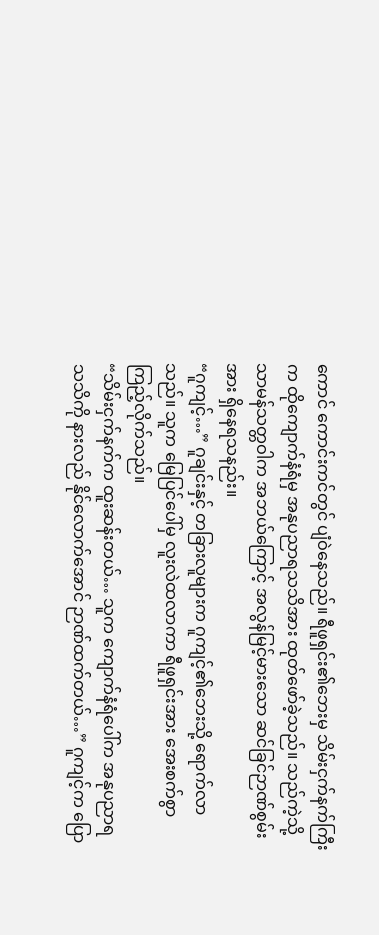ကောင် ကောင်းကင်တွင် ပျံဝဲနေသည်။ ရီဖူရှင်း၏ဘေးမှ သိမ်းငှက်နက်ကြီးက ထိုကျောက်နံရံမှ အနုပညာရသသိအား ထုတ်ဖော်ခဲ့သည်။ သည်ကဲ့သို့ သာမန်သတ္တဝါက အဘယ်ကြောင့် အလွန်မြင့်မားသော ဆင်ခြင်ဉာဏ်စွမ်းအား ရှိနေရသနည်း။
“ဂူကျင့်…” ဂူချင်းနှင့် တခြားလူများက ဂူကျင့်၏ဘေးသို့ ရောက်လာသည်။ သူက မြေပြင်ပေါ်မှ လူးလဲထလာကာ ရီဖူရှင်းအား အေးစက်စွာ ကြည့်လိုက်သည်။
“သိမ်းငှက်နက်က ထူးဆန်းတယ်… သူက ကျောက်နံရံပေါ်က အနုပညာရသသိကို နားလည် နိုင်လောက်အောင် ဉာဏ်ထက်တယ်…” ဂူကျင့်က ပြော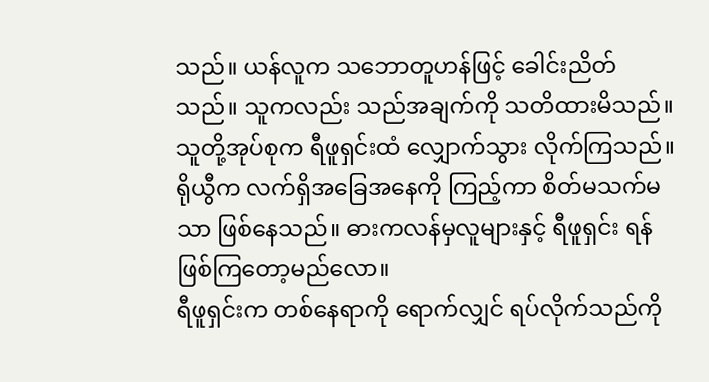သည်။ ယန်လူက သဘောတူဟန်ဖြင့် ခေါင်းညိတ်သည်။ သူကလည်း သည်အချက်ကို သတိထားမိသည်။
သူတို့အုပ်စုက ရီဖူရှင်းထံ လျှောက်သွား လိုက်ကြသည်။
ရိုယွီက လက်ရှိအခြေအနေကို ကြည့်ကာ စိတ်မသက်မသာ ဖြစ်နေသည်။ ဓားကလန်မှလူများနှင့် ရီဖူရှင်း ရန်ဖြစ်ကြတော့မည်လော။
ရီဖူရှင်းက တစ်နေရာကို ရောက်လျှင် ရပ်လိုက်သည်ကို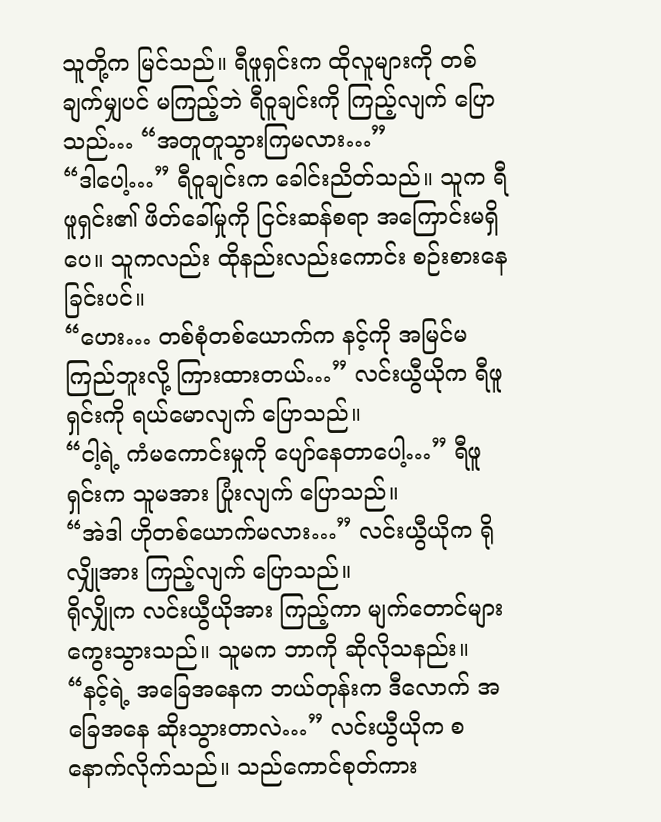သူတို့က မြင်သည်။ ရီဖူရှင်းက ထိုလူများကို တစ်ချက်မျှပင် မကြည့်ဘဲ ရီဝူချင်းကို ကြည့်လျက် ပြောသည်… “အတူတူသွားကြမလား…”
“ဒါပေါ့…” ရီဝူချင်းက ခေါင်းညိတ်သည်။ သူက ရီဖူရှင်း၏ ဖိတ်ခေါ်မှုကို ငြင်းဆန်စရာ အကြောင်းမရှိပေ။ သူကလည်း ထိုနည်းလည်းကောင်း စဉ်းစားနေခြင်းပင်။
“ဟေး… တစ်စုံတစ်ယောက်က နင့်ကို အမြင်မကြည်ဘူးလို့ ကြားထားတယ်…” လင်းယွီယိုက ရီဖူရှင်းကို ရယ်မောလျက် ပြောသည်။
“ငါ့ရဲ့ ကံမကောင်းမှုကို ပျော်နေတာပေါ့…” ရီဖူရှင်းက သူမအား ပြုံးလျက် ပြောသည်။
“အဲဒါ ဟိုတစ်ယောက်မလား…” လင်းယွီယိုက ရိုလျှိုအား ကြည့်လျက် ပြောသည်။
ရိုလျှိုက လင်းယွီယိုအား ကြည့်ကာ မျက်တောင်များ ကွေးသွားသည်။ သူမက ဘာကို ဆိုလိုသနည်း။
“နင့်ရဲ့ အခြေအနေက ဘယ်တုန်းက ဒီလောက် အခြေအနေ ဆိုးသွားတာလဲ…” လင်းယွီယိုက စနောက်လိုက်သည်။ သည်ကောင်စုတ်ကား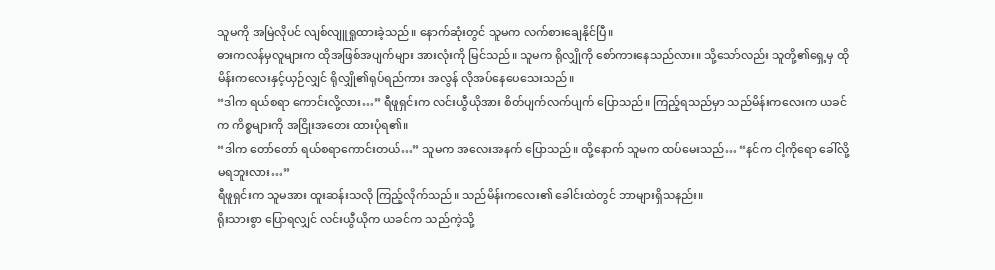သူမကို အမြဲလိုပင် လျစ်လျူရှုထားခဲ့သည်။ နောက်ဆုံးတွင် သူမက လက်စားချေနိုင်ပြီ။
ဓားကလန်မှလူများက ထိုအဖြစ်အပျက်များ အားလုံးကို မြင်သည်။ သူမက ရိုလျှိုကို စော်ကားနေသည်လား။ သို့သော်လည်း သူတို့၏ရှေ့မှ ထိုမိန်းကလေးနှင့်ယှဉ်လျှင် ရိုလျှို၏ရုပ်ရည်ကား အလွန် လိုအပ်နေပေသေးသည်။
“ဒါက ရယ်စရာ ကောင်းလို့လား…” ရီဖူရှင်းက လင်းယွီယိုအား စိတ်ပျက်လက်ပျက် ပြောသည်။ ကြည့်ရသည်မှာ သည်မိန်းကလေးက ယခင်က ကိစ္စများကို အငြိုးအတေး ထားပုံရ၏။
“ဒါက တော်တော် ရယ်စရာကောင်းတယ်…” သူမက အလေးအနက် ပြောသည်။ ထို့နောက် သူမက ထပ်မေးသည်… “နင်က ငါ့ကိုရော ခေါ်လို့မရဘူးလား…”
ရီဖူရှင်းက သူမအား ထူးဆန်းသလို ကြည့်လိုက်သည်။ သည်မိန်းကလေး၏ ခေါင်းထဲတွင် ဘာများရှိသနည်း။
ရိုးသားစွာ ပြောရလျှင် လင်းယွီယိုက ယခင်က သည်ကဲ့သို့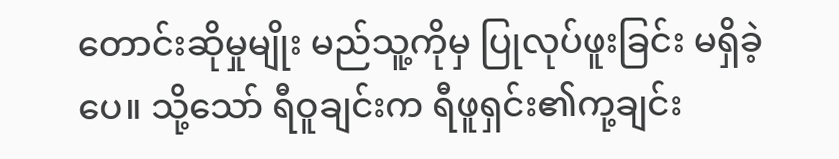တောင်းဆိုမှုမျိုး မည်သူ့ကိုမှ ပြုလုပ်ဖူးခြင်း မရှိခဲ့ပေ။ သို့သော် ရီဝူချင်းက ရီဖူရှင်း၏ကု့ချင်း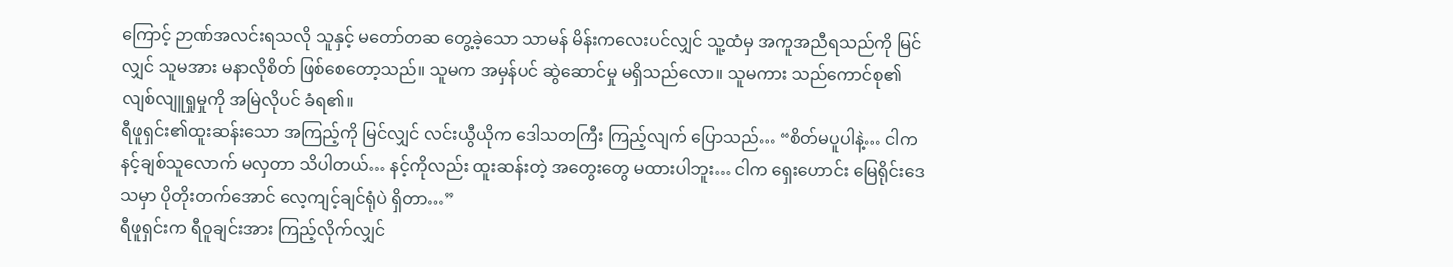ကြောင့် ဉာဏ်အလင်းရသလို သူနှင့် မတော်တဆ တွေ့ခဲ့သော သာမန် မိန်းကလေးပင်လျှင် သူ့ထံမှ အကူအညီရသည်ကို မြင်လျှင် သူမအား မနာလိုစိတ် ဖြစ်စေတော့သည်။ သူမက အမှန်ပင် ဆွဲဆောင်မှု မရှိသည်လော။ သူမကား သည်ကောင်စု၏လျစ်လျူရှုမှုကို အမြဲလိုပင် ခံရ၏။
ရီဖူရှင်း၏ထူးဆန်းသော အကြည့်ကို မြင်လျှင် လင်းယွီယိုက ဒေါသတကြီး ကြည့်လျက် ပြောသည်… “စိတ်မပူပါနဲ့… ငါက နင့်ချစ်သူလောက် မလှတာ သိပါတယ်… နင့်ကိုလည်း ထူးဆန်းတဲ့ အတွေးတွေ မထားပါဘူး… ငါက ရှေးဟောင်း မြေရိုင်းဒေသမှာ ပိုတိုးတက်အောင် လေ့ကျင့်ချင်ရုံပဲ ရှိတာ…”
ရီဖူရှင်းက ရီဝူချင်းအား ကြည့်လိုက်လျှင်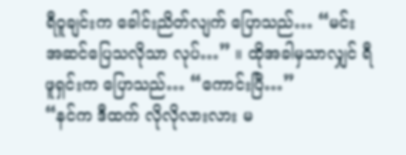ရီဝူချင်းက ခေါင်းညိတ်လျက် ပြောသည်… “မင်း အဆင်ပြေသလိုသာ လုပ်…” ။ ထိုအခါမှသာလျှင် ရီဖူရှင်းက ပြောသည်… “ကောင်းပြီ…”
“နင်က ဒီထက် လိုလိုလားလား မ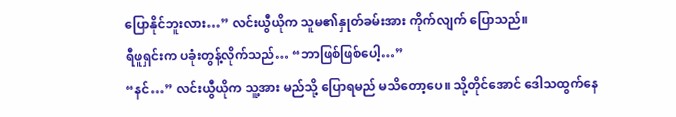ပြောနိုင်ဘူးလား…” လင်းယွီယိုက သူမ၏နှုတ်ခမ်းအား ကိုက်လျက် ပြောသည်။
ရီဖူရှင်းက ပခုံးတွန့်လိုက်သည်… “ဘာဖြစ်ဖြစ်ပေါ့…”
“နင်…” လင်းယွီယိုက သူ့အား မည်သို့ ပြောရမည် မသိတော့ပေ။ သို့တိုင်အောင် ဒေါသထွက်နေ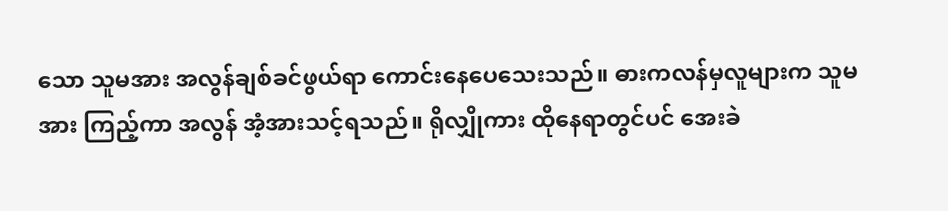သော သူမအား အလွန်ချစ်ခင်ဖွယ်ရာ ကောင်းနေပေသေးသည်။ ဓားကလန်မှလူများက သူမအား ကြည့်ကာ အလွန် အံ့အားသင့်ရသည်။ ရိုလျှိုကား ထိုနေရာတွင်ပင် အေးခဲ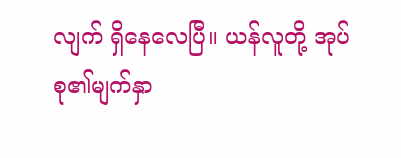လျက် ရှိနေလေပြီ။ ယန်လူတို့ အုပ်စု၏မျက်နှာ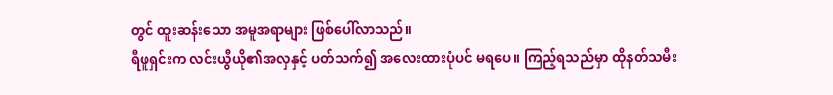တွင် ထူးဆန်းသော အမူအရာများ ဖြစ်ပေါ်လာသည်။
ရီဖူရှင်းက လင်းယွီယို၏အလှနှင့် ပတ်သက်၍ အလေးထားပုံပင် မရပေ။ ကြည့်ရသည်မှာ ထိုနတ်သမီး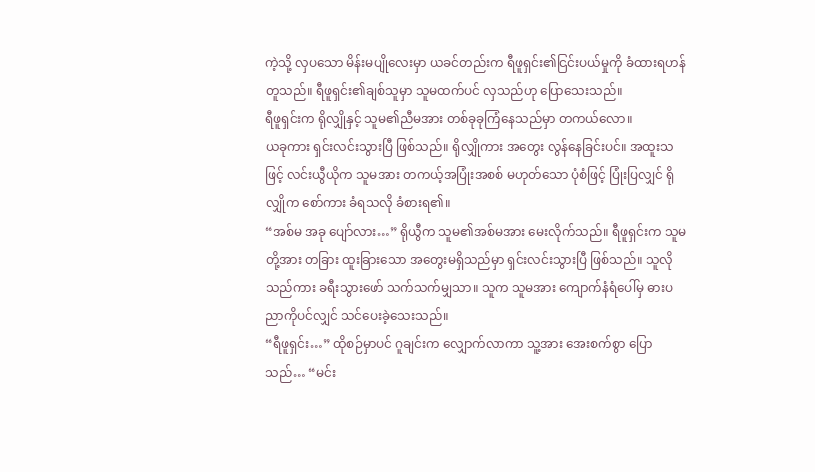ကဲ့သို့ လှပသော မိန်းမပျိုလေးမှာ ယခင်တည်းက ရီဖူရှင်း၏ငြင်းပယ်မှုကို ခံထားရဟန်တူသည်။ ရီဖူရှင်း၏ချစ်သူမှာ သူမထက်ပင် လှသည်ဟု ပြောသေးသည်။
ရီဖူရှင်းက ရိုလျှိုနှင့် သူမ၏ညီမအား တစ်ခုခုကြံနေသည်မှာ တကယ်လော။
ယခုကား ရှင်းလင်းသွားပြီ ဖြစ်သည်။ ရိုလျှိုကား အတွေး လွန်နေခြင်းပင်။ အထူးသဖြင့် လင်းယွီယိုက သူမအား တကယ့်အပြုံးအစစ် မဟုတ်သော ပုံစံဖြင့် ပြုံးပြလျှင် ရိုလျှိုက စော်ကား ခံရသလို ခံစားရ၏။
“အစ်မ အခု ပျော်လား…” ရိုယွီက သူမ၏အစ်မအား မေးလိုက်သည်။ ရီဖူရှင်းက သူမတို့အား တခြား ထူးခြားသော အတွေးမရှိသည်မှာ ရှင်းလင်းသွားပြီ ဖြစ်သည်။ သူလိုသည်ကား ခရီးသွားဖော် သက်သက်မျှသာ။ သူက သူမအား ကျောက်နံရံပေါ်မှ ဓားပညာကိုပင်လျှင် သင်ပေးခဲ့သေးသည်။
“ရီဖူရှင်း…” ထိုစဉ်မှာပင် ဂူချင်းက လျှောက်လာကာ သူ့အား အေးစက်စွာ ပြောသည်… “မင်း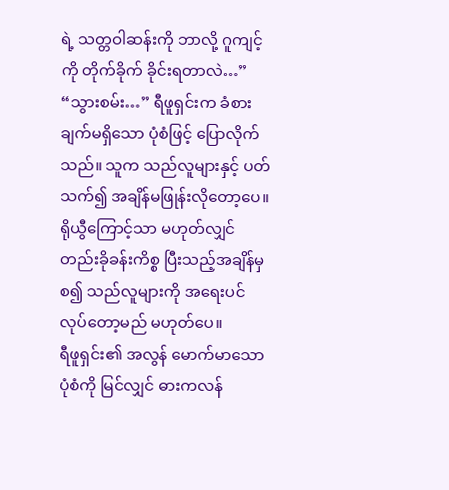ရဲ့ သတ္တဝါဆန်းကို ဘာလို့ ဂူကျင့်ကို တိုက်ခိုက် ခိုင်းရတာလဲ…”
“သွားစမ်း…” ရီဖူရှင်းက ခံစားချက်မရှိသော ပုံစံဖြင့် ပြောလိုက်သည်။ သူက သည်လူများနှင့် ပတ်သက်၍ အချိန်မဖြုန်းလိုတော့ပေ။ ရိုယွီကြောင့်သာ မဟုတ်လျှင် တည်းခိုခန်းကိစ္စ ပြီးသည့်အချိန်မှစ၍ သည်လူများကို အရေးပင် လုပ်တော့မည် မဟုတ်ပေ။
ရီဖူရှင်း၏ အလွန် မောက်မာသောပုံစံကို မြင်လျှင် ဓားကလန်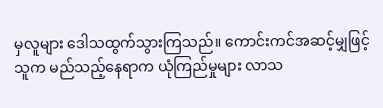မှလူများ ဒေါသထွက်သွားကြသည်။ ကောင်းကင်အဆင့်မျှဖြင့် သူက မည်သည့်နေရာက ယုံကြည်မှုများ လာသ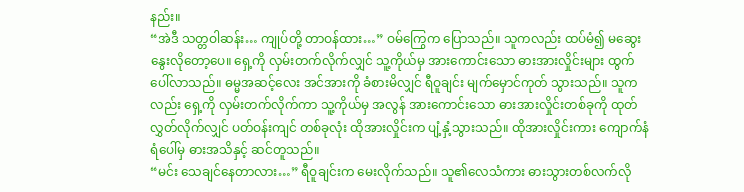နည်း။
“အဲဒီ သတ္တဝါဆန်း… ကျုပ်တို့ တာဝန်ထား…” ဝမ်ကြွေက ပြောသည်။ သူကလည်း ထပ်မံ၍ မဆွေးနွေးလိုတော့ပေ။ ရှေ့ကို လှမ်းတက်လိုက်လျှင် သူ့ကိုယ်မှ အားကောင်းသော ဓားအားလှိုင်းများ ထွက်ပေါ်လာသည်။ ဓမ္မအဆင့်လေး အင်အားကို ခံစားမိလျှင် ရီဝူချင်း မျက်မှောင်ကုတ် သွားသည်။ သူကလည်း ရှေ့ကို လှမ်းတက်လိုက်ကာ သူ့ကိုယ်မှ အလွန် အားကောင်းသော ဓားအားလှိုင်းတစ်ခုကို ထုတ်လွှတ်လိုက်လျှင် ပတ်ဝန်းကျင် တစ်ခုလုံး ထိုအားလှိုင်းက ပျံ့နှံ့သွားသည်။ ထိုအားလှိုင်းကား ကျောက်နံရံပေါ်မှ ဓားအသိနှင့် ဆင်တူသည်။
“မင်း သေချင်နေတာလား…” ရီဝူချင်းက မေးလိုက်သည်။ သူ၏လေသံကား ဓားသွားတစ်လက်လို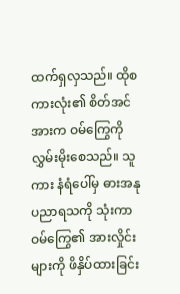ထက်ရှလှသည်။ ထိုစကားလုံး၏ စိတ်အင်အားက ဝမ်ကြွေကို လွှမ်းမိုးစေသည်။ သူကား နံရံပေါ်မှ ဓားအနုပညာရသကို သုံးကာ ဝမ်ကြွေ၏ အားလှိုင်းများကို ဖိနှိပ်ထားခြင်း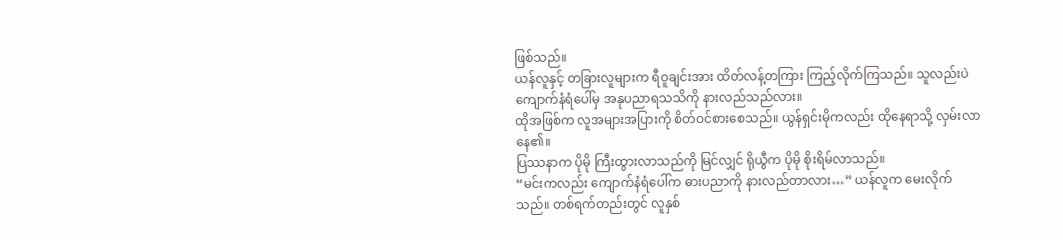ဖြစ်သည်။
ယန်လူနှင့် တခြားလူများက ရီဝူချင်းအား ထိတ်လန့်တကြား ကြည့်လိုက်ကြသည်။ သူလည်းပဲ ကျောက်နံရံပေါ်မှ အနုပညာရသသိကို နားလည်သည်လား။
ထိုအဖြစ်က လူအများအပြားကို စိတ်ဝင်စားစေသည်။ ယွန်ရှင်းမိုကလည်း ထိုနေရာသို့ လှမ်းလာနေ၏။
ပြဿနာက ပိုမို ကြီးထွားလာသည်ကို မြင်လျှင် ရိုယွီက ပိုမို စိုးရိမ်လာသည်။
“မင်းကလည်း ကျောက်နံရံပေါ်က ဓားပညာကို နားလည်တာလား…” ယန်လူက မေးလိုက်သည်။ တစ်ရက်တည်းတွင် လူနှစ်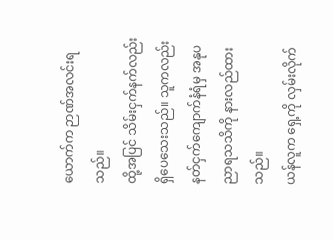ယောက်က ဉာဏ်အလင်းရသည်။
ထို့အပြင် သိမ်းငှက်နက်လည်း ရှိပေသေးသည်။ သူကလည်း နတ်ငှက်ကျောက်နံရံမှ အနုပညာရသသိကို နားလည်ထားသည်။
ယန်လူက ရှေ့ကို လှမ်းလိုက်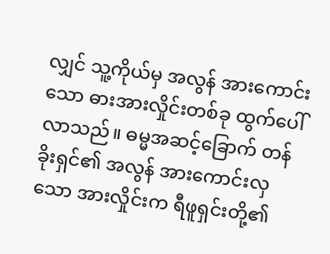လျှင် သူ့ကိုယ်မှ အလွန် အားကောင်းသော ဓားအားလှိုင်းတစ်ခု ထွက်ပေါ်လာသည်။ ဓမ္မအဆင့်ခြောက် တန်ခိုးရှင်၏ အလွန် အားကောင်းလှသော အားလှိုင်းက ရီဖူရှင်းတို့၏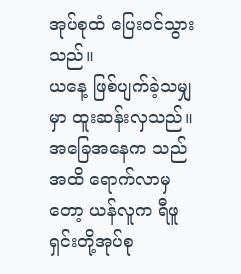အုပ်စုထံ ပြေးဝင်သွားသည်။
ယနေ့ ဖြစ်ပျက်ခဲ့သမျှမှာ ထူးဆန်းလှသည်။ အခြေအနေက သည်အထိ ရောက်လာမှတော့ ယန်လူက ရီဖူရှင်းတို့အုပ်စု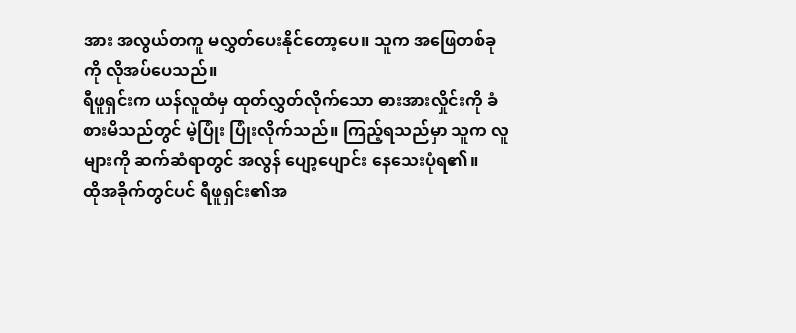အား အလွယ်တကူ မလွှတ်ပေးနိုင်တော့ပေ။ သူက အဖြေတစ်ခုကို လိုအပ်ပေသည်။
ရီဖူရှင်းက ယန်လူထံမှ ထုတ်လွှတ်လိုက်သော ဓားအားလှိုင်းကို ခံစားမိသည်တွင် မဲ့ပြုံး ပြုံးလိုက်သည်။ ကြည့်ရသည်မှာ သူက လူများကို ဆက်ဆံရာတွင် အလွန် ပျော့ပျောင်း နေသေးပုံရ၏။
ထိုအခိုက်တွင်ပင် ရီဖူရှင်း၏အ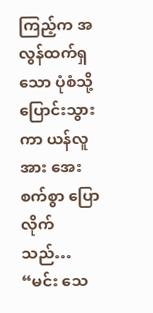ကြည့်က အလွန်ထက်ရှသော ပုံစံသို့ ပြောင်းသွားကာ ယန်လူအား အေးစက်စွာ ပြောလိုက်သည်… “မင်း သေ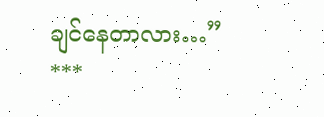ချင်နေတာလား…”
***